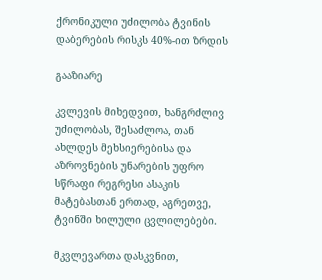ქრონიკული უძილობა ტვინის დაბერების რისკს 40%-ით ზრდის

გააზიარე

კვლევის მიხედვით, ხანგრძლივ უძილობას, შესაძლოა, თან ახლდეს მეხსიერებისა და აზროვნების უნარების უფრო სწრაფი რეგრესი ასაკის მატებასთან ერთად, აგრეთვე, ტვინში ხილული ცვლილებები.

მკვლევართა დასკვნით,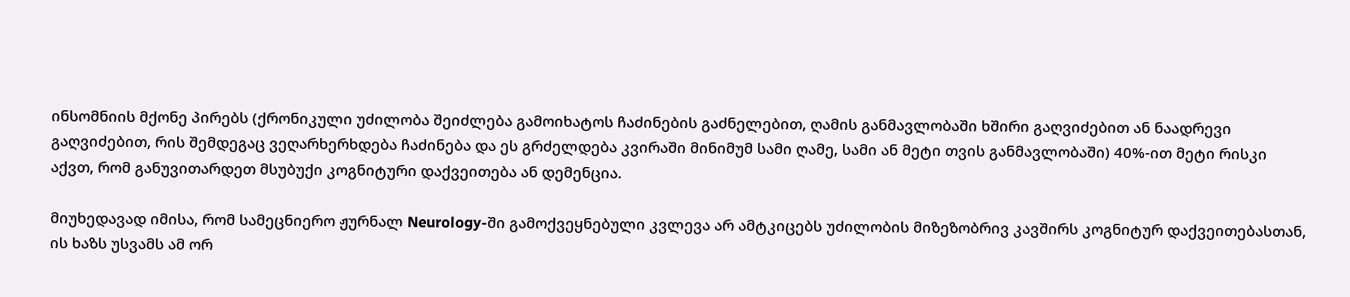ინსომნიის მქონე პირებს (ქრონიკული უძილობა შეიძლება გამოიხატოს ჩაძინების გაძნელებით, ღამის განმავლობაში ხშირი გაღვიძებით ან ნაადრევი გაღვიძებით, რის შემდეგაც ვეღარხერხდება ჩაძინება და ეს გრძელდება კვირაში მინიმუმ სამი ღამე, სამი ან მეტი თვის განმავლობაში) 40%-ით მეტი რისკი აქვთ, რომ განუვითარდეთ მსუბუქი კოგნიტური დაქვეითება ან დემენცია.

მიუხედავად იმისა, რომ სამეცნიერო ჟურნალ Neurology-ში გამოქვეყნებული კვლევა არ ამტკიცებს უძილობის მიზეზობრივ კავშირს კოგნიტურ დაქვეითებასთან, ის ხაზს უსვამს ამ ორ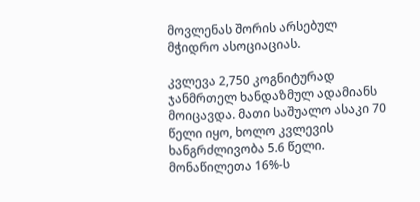მოვლენას შორის არსებულ მჭიდრო ასოციაციას.

კვლევა 2,750 კოგნიტურად ჯანმრთელ ხანდაზმულ ადამიანს მოიცავდა. მათი საშუალო ასაკი 70 წელი იყო, ხოლო კვლევის ხანგრძლივობა 5.6 წელი. მონაწილეთა 16%-ს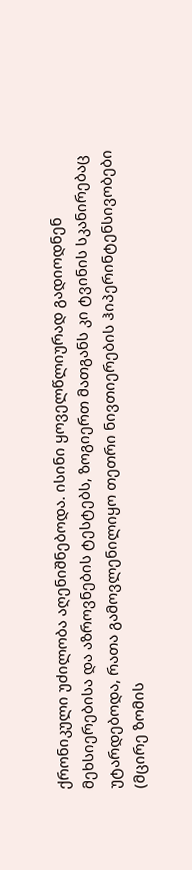ქრონიკული უძილობა აღენიშნებოდა. ისინი ყოველწლიურად გადიოდნენ მეხსიერებისა და აზროვნების ტესტებს, ზოგიერთ მათგანს კი ტვინის სკანირებაც უტარდებოდა, რათა გამოვლენილიყო თეთრი ნივთიერების ჰიპერინტენსივობები (მცირე ზომის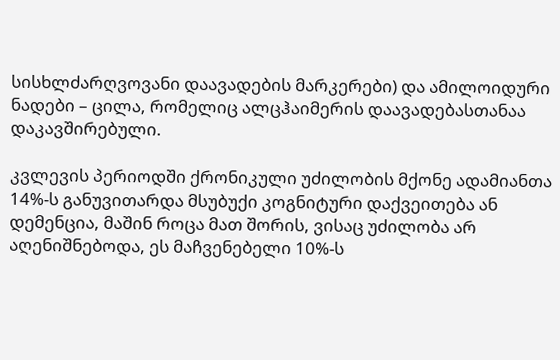სისხლძარღვოვანი დაავადების მარკერები) და ამილოიდური ნადები – ცილა, რომელიც ალცჰაიმერის დაავადებასთანაა დაკავშირებული.

კვლევის პერიოდში ქრონიკული უძილობის მქონე ადამიანთა 14%-ს განუვითარდა მსუბუქი კოგნიტური დაქვეითება ან დემენცია, მაშინ როცა მათ შორის, ვისაც უძილობა არ აღენიშნებოდა, ეს მაჩვენებელი 10%-ს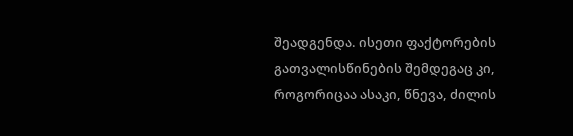შეადგენდა. ისეთი ფაქტორების გათვალისწინების შემდეგაც კი, როგორიცაა ასაკი, წნევა, ძილის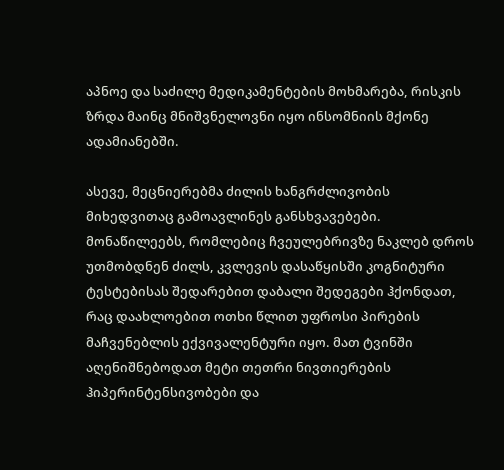აპნოე და საძილე მედიკამენტების მოხმარება, რისკის ზრდა მაინც მნიშვნელოვნი იყო ინსომნიის მქონე ადამიანებში.

ასევე, მეცნიერებმა ძილის ხანგრძლივობის მიხედვითაც გამოავლინეს განსხვავებები. მონაწილეებს, რომლებიც ჩვეულებრივზე ნაკლებ დროს უთმობდნენ ძილს, კვლევის დასაწყისში კოგნიტური ტესტებისას შედარებით დაბალი შედეგები ჰქონდათ, რაც დაახლოებით ოთხი წლით უფროსი პირების მაჩვენებლის ექვივალენტური იყო. მათ ტვინში აღენიშნებოდათ მეტი თეთრი ნივთიერების ჰიპერინტენსივობები და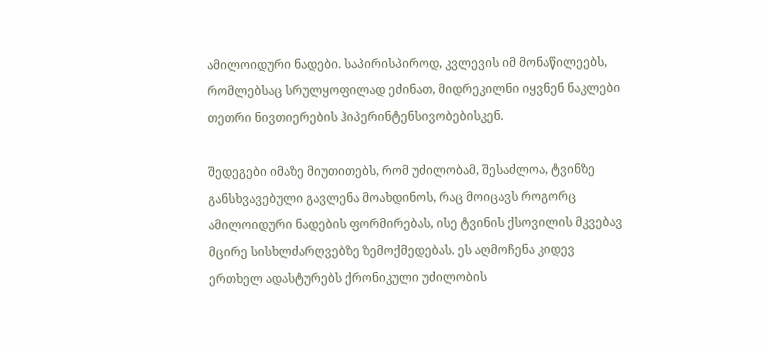ამილოიდური ნადები. საპირისპიროდ, კვლევის იმ მონაწილეებს, რომლებსაც სრულყოფილად ეძინათ, მიდრეკილნი იყვნენ ნაკლები თეთრი ნივთიერების ჰიპერინტენსივობებისკენ.

შედეგები იმაზე მიუთითებს, რომ უძილობამ, შესაძლოა, ტვინზე განსხვავებული გავლენა მოახდინოს, რაც მოიცავს როგორც ამილოიდური ნადების ფორმირებას, ისე ტვინის ქსოვილის მკვებავ მცირე სისხლძარღვებზე ზემოქმედებას. ეს აღმოჩენა კიდევ ერთხელ ადასტურებს ქრონიკული უძილობის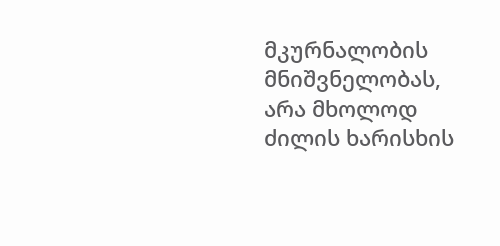მკურნალობის მნიშვნელობას,  არა მხოლოდ ძილის ხარისხის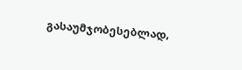გასაუმჯობესებლად,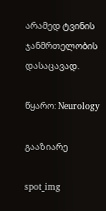არამედ ტვინის ჯანმრთელობის დასაცავად.

წყარო: Neurology

გააზიარე

spot_img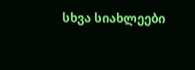სხვა სიახლეები